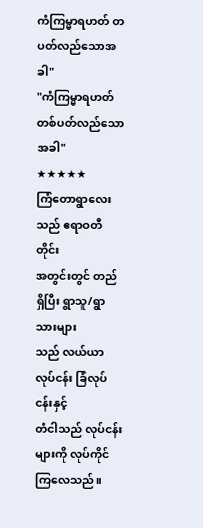ကံကြမ္မာရဟတ် တပတ်လည်သောအခါ"
"ကံကြမ္မာရဟတ်
တစ်ပတ်လည်သောအခါ"
★★★★★
ကြံတောရွာလေးသည် ဧရာဝတီတိုင်း
အတွင်းတွင် တည်ရှိပြီး ရွာသူ/ရွာသားများ
သည် လယ်ယာလုပ်ငန်း ခြံလုပ်ငန်းနှင့်
တံငါသည် လုပ်ငန်းများကို လုပ်ကိုင်ကြလေသည်။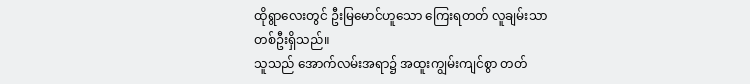ထိုရွာလေးတွင် ဦးမြမောင်ဟူသော ကြေးရတတ် လူချမ်းသာတစ်ဦးရှိသည်။
သူသည် အောက်လမ်းအရာ၌ အထူးကျွမ်းကျင်စွာ တတ်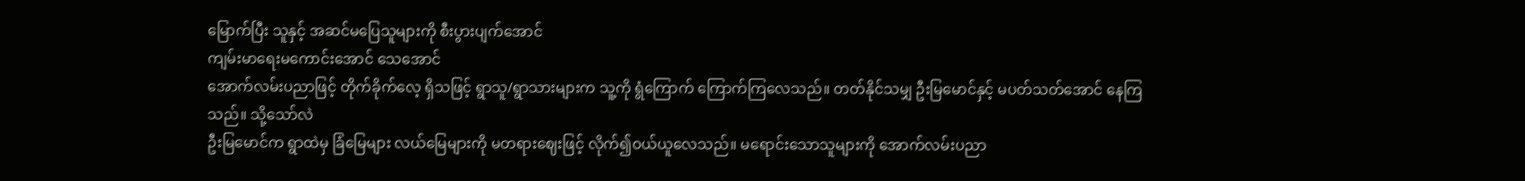မြောက်ပြီး သူနှင့် အဆင်မပြေသူများကို စီးပွားပျက်အောင်
ကျမ်းမာရေးမကောင်းအောင် သေအောင်
အောက်လမ်းပညာဖြင့် တိုက်ခိုက်လေ့ ရှိသဖြင့် ရွာသူ/ရွာသားများက သူ့ကို ရွံကြောက် ကြောက်ကြလေသည်။ တတ်နိုင်သမျှ ဦးမြမောင်နှင့် မပတ်သတ်အောင် နေကြသည်။ သို့သော်လဲ
ဦးမြမောင်က ရွာထဲမှ ခြံမြေများ လယ်မြေများကို မတရားဈေးဖြင့် လိုက်၍ဝယ်ယူလေသည်။ မရောင်းသောသူများကို အောက်လမ်းပညာ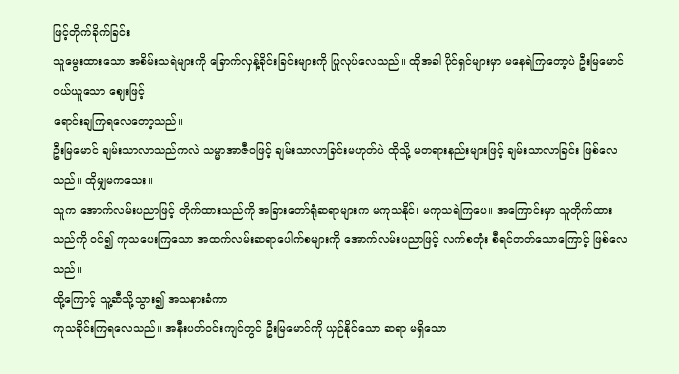ဖြင့်တိုက်ခိုက်ခြင်း
သူမွေးထားသော အစိမ်းသရဲများကို ခြောက်လှန့်ခိုင်းခြင်းများကို ပြုလုပ်လေသည်။ ထိုအခါ ပိုင်ရှင်များမှာ မနေရဲကြတော့ပဲ ဦးမြမောင်ဝယ်ယူသော ဈေးဖြင့်
ရောင်းချကြရလေတော့သည်။
ဦးမြမောင် ချမ်းသာလာသည်ကလဲ သမ္မာအာဇီဝဖြင့် ချမ်းသာလာခြင်းမဟုတ်ပဲ ထိုသို့ မတရားနည်းများဖြင့် ချမ်းသာလာခြင်း ဖြစ်လေသည်။ ထိုမျှမကသေး။
သူက အောက်လမ်းပညာဖြင့် တိုက်ထားသည်ကို အခြားတော်ရုံဆရာများက မကုသနိုင်၊ မကုသရဲကြပေ။ အကြောင်းမှာ သူတိုက်ထားသည်ကို ဝင်၍ ကုသပေးကြသော အထက်လမ်းဆရာပေါက်စများကို အောက်လမ်းပညာဖြင့် လက်စတုံး စီရင်တတ်သောကြောင့် ဖြစ်လေသည်။
ထို့ကြောင့် သူ့ဆီသို့သွား၍ အသနားခံကာ
ကုသခိုင်းကြရလေသည်။ အနီးပတ်ဝင်းကျင်တွင် ဦးမြမောင်ကို ယှဉ်နိုင်သော ဆရာ မရှိသော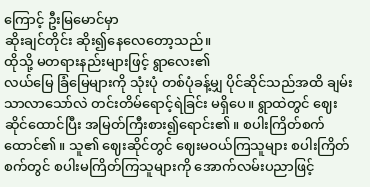ကြောင့် ဦးမြမောင်မှာ
ဆိုးချင်တိုင်း ဆိုး၍နေလေတော့သည်။
ထိုသို့ မတရားနည်းများဖြင့် ရွာလေး၏
လယ်မြေ ခြံမြေများကို သုံးပုံ တစ်ပုံခန့်မျှ ပိုင်ဆိုင်သည်အထိ ချမ်းသာလာသော်လဲ တင်းတိမ်ရောင့်ရဲခြင်း မရှိပေ။ ရွာထဲတွင် ဈေးဆိုင်ထောင်ပြီး အမြတ်ကြီးစား၍ရောင်း၏။ စပါးကြိတ်စက် ထောင်၏။ သူ၏ ဈေးဆိုင်တွင် ဈေးမဝယ်ကြသူများ စပါးကြိတ်စက်တွင် စပါးမကြိတ်ကြသူများကို အောက်လမ်းပညာဖြင့်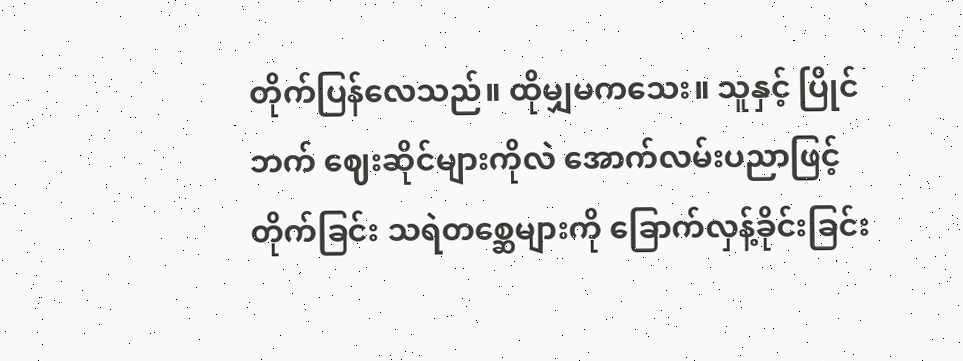တိုက်ပြန်လေသည်။ ထိုမျှမကသေး။ သူနှင့် ပြိုင်ဘက် ဈေးဆိုင်များကိုလဲ အောက်လမ်းပညာဖြင့် တိုက်ခြင်း သရဲတစ္ဆေများကို ခြောက်လှန့်ခိုင်းခြင်း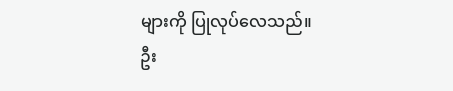များကို ပြုလုပ်လေသည်။
ဦး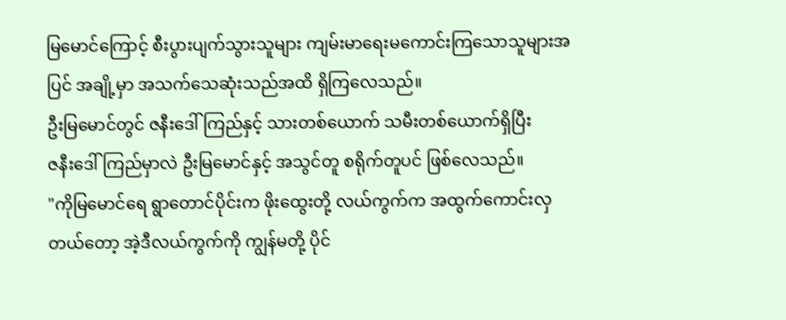မြမောင်ကြောင့် စီးပွားပျက်သွားသူများ ကျမ်းမာရေးမကောင်းကြသောသူများအပြင် အချို့မှာ အသက်သေဆုံးသည်အထိ ရှိကြလေသည်။
ဦးမြမောင်တွင် ဇနီးဒေါ်ကြည်နှင့် သားတစ်ယောက် သမီးတစ်ယောက်ရှိပြီး
ဇနီးဒေါ်ကြည်မှာလဲ ဦးမြမောင်နှင့် အသွင်တူ စရိုက်တူပင် ဖြစ်လေသည်။
"ကိုမြမောင်ရေ ရွာတောင်ပိုင်းက ဖိုးထွေးတို့ လယ်ကွက်က အထွက်ကောင်းလှတယ်တော့ အဲ့ဒီလယ်ကွက်ကို ကျွန်မတို့ ပိုင်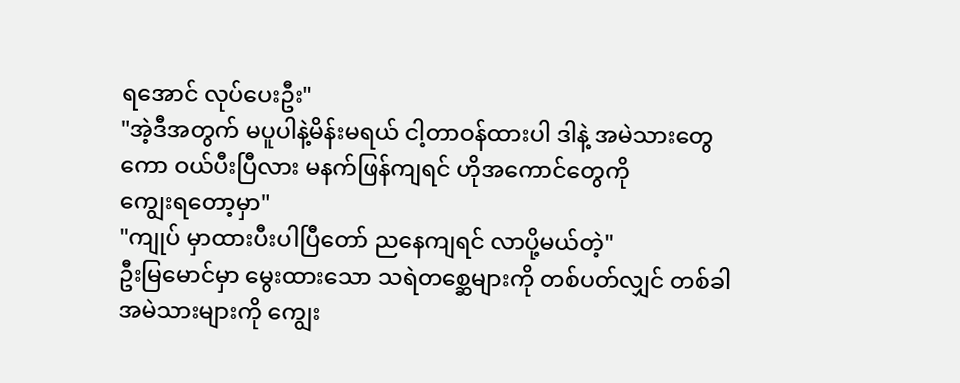ရအောင် လုပ်ပေးဦး"
"အဲ့ဒီအတွက် မပူပါနဲ့မိန်းမရယ် ငါ့တာဝန်ထားပါ ဒါနဲ့ အမဲသားတွေကော ဝယ်ပီးပြီလား မနက်ဖြန်ကျရင် ဟိုအကောင်တွေကို
ကျွေးရတော့မှာ"
"ကျုပ် မှာထားပီးပါပြီတော် ညနေကျရင် လာပို့မယ်တဲ့"
ဦးမြမောင်မှာ မွေးထားသော သရဲတစ္ဆေများကို တစ်ပတ်လျှင် တစ်ခါ အမဲသားများကို ကျွေး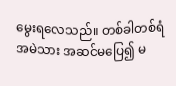မွေးရလေသည်။ တစ်ခါတစ်ရံ အမဲသား အဆင်မပြေ၍ မ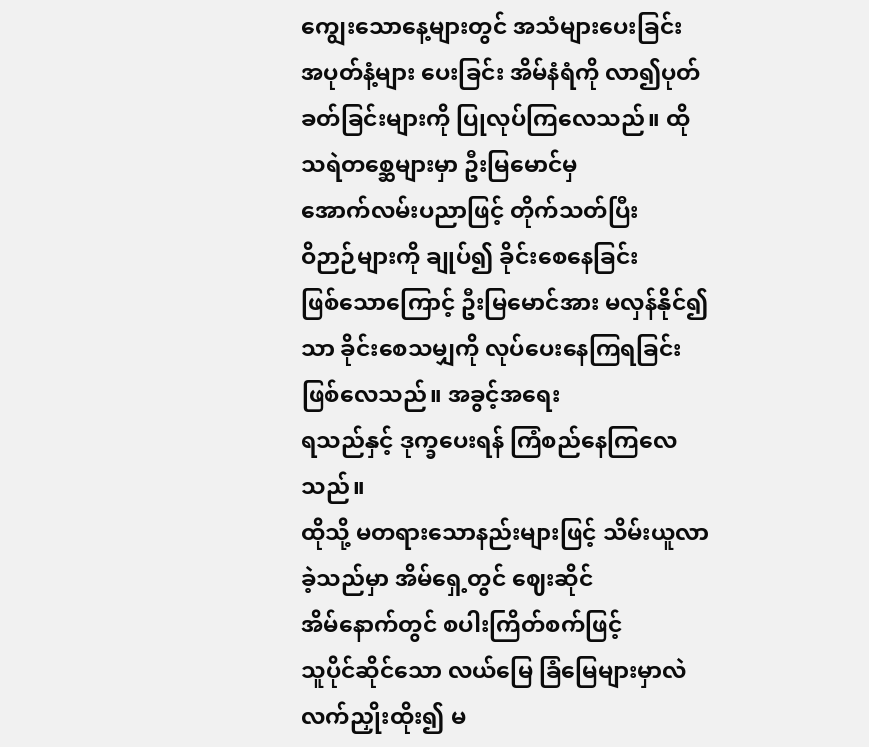ကျွေးသောနေ့များတွင် အသံများပေးခြင်း
အပုတ်နံ့များ ပေးခြင်း အိမ်နံရံကို လာ၍ပုတ်ခတ်ခြင်းများကို ပြုလုပ်ကြလေသည်။ ထိုသရဲတစ္ဆေများမှာ ဦးမြမောင်မှ
အောက်လမ်းပညာဖြင့် တိုက်သတ်ပြီး
ဝိဉာဉ်များကို ချုပ်၍ ခိုင်းစေနေခြင်း
ဖြစ်သောကြောင့် ဦးမြမောင်အား မလှန်နိုင်၍သာ ခိုင်းစေသမျှကို လုပ်ပေးနေကြရခြင်း ဖြစ်လေသည်။ အခွင့်အရေး
ရသည်နှင့် ဒုက္ခပေးရန် ကြံစည်နေကြလေသည်။
ထိုသို့ မတရားသောနည်းများဖြင့် သိမ်းယူလာခဲ့သည်မှာ အိမ်ရှေ့တွင် ဈေးဆိုင်
အိမ်နောက်တွင် စပါးကြိတ်စက်ဖြင့်
သူပိုင်ဆိုင်သော လယ်မြေ ခြံမြေများမှာလဲ လက်ညှိုးထိုး၍ မ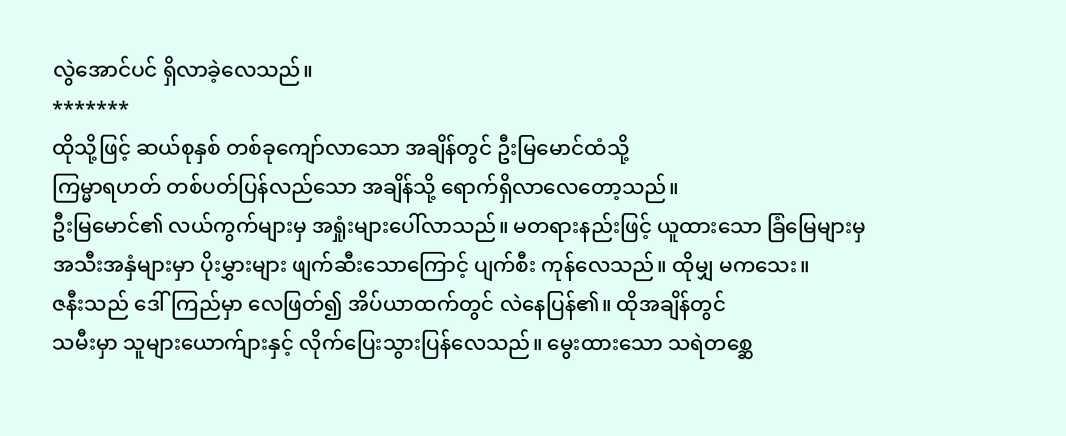လွဲအောင်ပင် ရှိလာခဲ့လေသည်။
*******
ထိုသို့ဖြင့် ဆယ်စုနှစ် တစ်ခုကျော်လာသော အချိန်တွင် ဦးမြမောင်ထံသို့
ကြမ္မာရဟတ် တစ်ပတ်ပြန်လည်သော အချိန်သို့ ရောက်ရှိလာလေတော့သည်။
ဦးမြမောင်၏ လယ်ကွက်များမှ အရှုံးများပေါ်လာသည်။ မတရားနည်းဖြင့် ယူထားသော ခြံမြေများမှ အသီးအနှံများမှာ ပိုးမွှားများ ဖျက်ဆီးသောကြောင့် ပျက်စီး ကုန်လေသည်။ ထိုမျှ မကသေး။
ဇနီးသည် ဒေါ်ကြည်မှာ လေဖြတ်၍ အိပ်ယာထက်တွင် လဲနေပြန်၏။ ထိုအချိန်တွင်
သမီးမှာ သူများယောက်ျားနှင့် လိုက်ပြေးသွားပြန်လေသည်။ မွေးထားသော သရဲတစ္ဆေ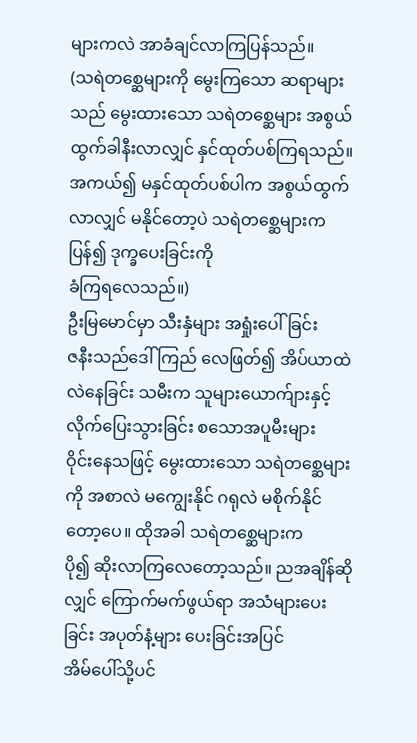များကလဲ အာခံချင်လာကြပြန်သည်။
(သရဲတစ္ဆေများကို မွေးကြသော ဆရာများသည် မွေးထားသော သရဲတစ္ဆေများ အစွယ်ထွက်ခါနီးလာလျှင် နှင်ထုတ်ပစ်ကြရသည်။ အကယ်၍ မနှင်ထုတ်ပစ်ပါက အစွယ်ထွက်လာလျှင် မနိုင်တော့ပဲ သရဲတစ္ဆေများက ပြန်၍ ဒုက္ခပေးခြင်းကို
ခံကြရလေသည်။)
ဦးမြမောင်မှာ သီးနှံများ အရှုံးပေါ်ခြင်း
ဇနီးသည်ဒေါ်ကြည် လေဖြတ်၍ အိပ်ယာထဲ လဲနေခြင်း သမီးက သူများယောက်ျားနှင့် လိုက်ပြေးသွားခြင်း စသောအပူမီးများ
ဝိုင်းနေသဖြင့် မွေးထားသော သရဲတစ္ဆေများကို အစာလဲ မကျွေးနိုင် ဂရုလဲ မစိုက်နိုင်တော့ပေ။ ထိုအခါ သရဲတစ္ဆေများက
ပို၍ ဆိုးလာကြလေတော့သည်။ ညအချိန်ဆိုလျှင် ကြောက်မက်ဖွယ်ရာ အသံများပေးခြင်း အပုတ်နံ့များ ပေးခြင်းအပြင်
အိမ်ပေါ်သို့ပင်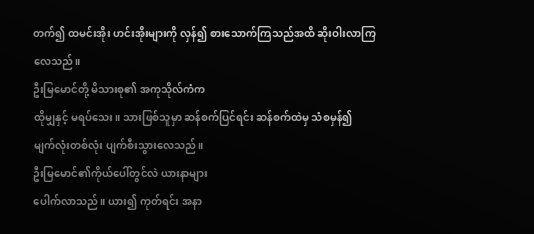တက်၍ ထမင်းအိုး ဟင်းအိုးများကို လှန်၍ စားသောက်ကြသည်အထိ ဆိုးဝါးလာကြလေသည်။
ဦးမြမောင်တို့ မိသားစု၏ အကုသိုလ်ကံက
ထိုမျှနှင့် မရပ်သေး။ သားဖြစ်သူမှာ ဆန်စက်ပြင်ရင်း ဆန်စက်ထဲမှ သံစမှန်၍
မျက်လုံးတစ်လုံး ပျက်စီးသွားလေသည်။
ဦးမြမောင်၏ကိုယ်ပေါ်တွင်လဲ ယားနာများ
ပေါက်လာသည်။ ယား၍ ကုတ်ရင်း အနာ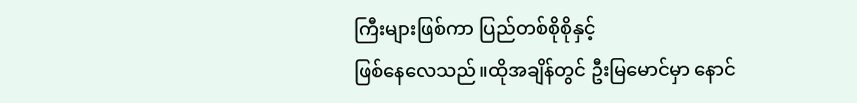ကြီးများဖြစ်ကာ ပြည်တစ်စိုစိုနှင့်
ဖြစ်နေလေသည်။ထိုအချိန်တွင် ဦးမြမောင်မှာ နောင်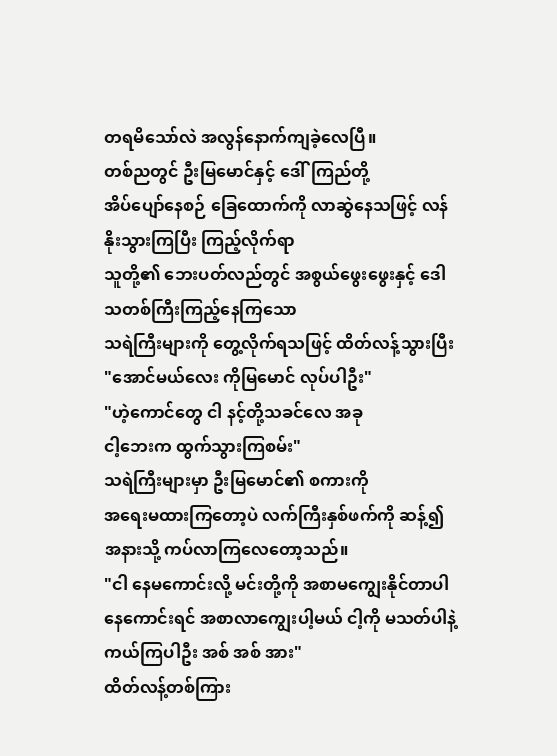တရမိသော်လဲ အလွန်နောက်ကျခဲ့လေပြီ။
တစ်ညတွင် ဦးမြမောင်နှင့် ဒေါ်ကြည်တို့
အိပ်ပျော်နေစဉ် ခြေထောက်ကို လာဆွဲနေသဖြင့် လန်နိုးသွားကြပြီး ကြည့်လိုက်ရာ
သူတို့၏ ဘေးပတ်လည်တွင် အစွယ်ဖွေးဖွေးနှင့် ဒေါသတစ်ကြီးကြည့်နေကြသော
သရဲကြီးများကို တွေ့လိုက်ရသဖြင့် ထိတ်လန့်သွားပြီး
"အောင်မယ်လေး ကိုမြမောင် လုပ်ပါဦး"
"ဟဲ့ကောင်တွေ ငါ နင့်တို့သခင်လေ အခု
ငါ့ဘေးက ထွက်သွားကြစမ်း"
သရဲကြီးများမှာ ဦးမြမောင်၏ စကားကို
အရေးမထားကြတော့ပဲ လက်ကြီးနှစ်ဖက်ကို ဆန့်၍ အနားသို့ ကပ်လာကြလေတော့သည်။
"ငါ နေမကောင်းလို့ မင်းတို့ကို အစာမကျွေးနိုင်တာပါ နေကောင်းရင် အစာလာကျွေးပါ့မယ် ငါ့ကို မသတ်ပါနဲ့ ကယ်ကြပါဦး အစ် အစ် အား"
ထိတ်လန့်တစ်ကြား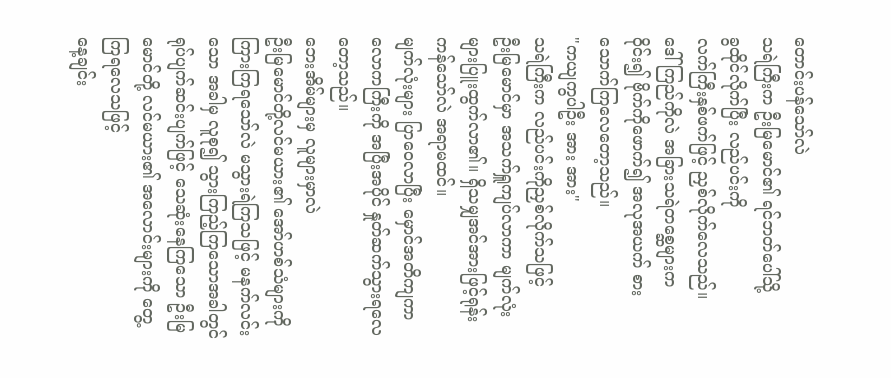တောင်းပန်သော်လဲ
သရဲကြီးက ဦးမြမောင်၏ ရင်ဘတ်ပေါ်သို့
ခွထိုင်လိုက်ပြီး လည်ပင်းကို
လက်ကြီးနှစ်ဖက်ဖြင့် ညှစ်လိုက်လေသည်။
ဒေါ်ကြည်ကိုလဲ အခြားသရဲတစ္ဆေများက
ဝိုင်း၍ ဗိုက်ကိုဖောက်၍ အလုအယက် စားသောက်ကြလေတော့သည်။
"ကယျကွပါဦး အား အား"
သရဲကြီးက လည်ပင်းကိုညှစ်လိုက်သဖြင့်
ဦးမြမောင်မှာ အသက်ရှူကျပ်လာကာ မျက်လုံးများပြူးထွက်လာ၏။ ရှိသမျှအင်အားဖြင့်ရုန်းကန်သော်လဲ အရာမထင်။
မျက်လုံးများ ပြာဝေလာပြီး မှောင်အတိကျကာ လောကကြီးကို အပြီးအပိုင် နှုတ်ဆက်သွားရလေတော့သည်။
ဘေးအိမ်များမှ လူများမှာလဲ
ဦးမြမောင်တို့လင်မယား၏ အော်ဟစ်သံများကို ကြားကြရသော်လဲ မသွားရဲကြသဖြင့် မနက်လင်းသော အခါမှ လူစု၍ သွားကြည့်ကြသောအခါတွင် ရုပ်ပျက်ဆင်းပျက်ဖြင့် သေဆုံးနေကြသော ဦးမြမောင်တို့ လင်မယား၏ အလောင်းများကို တွေ့ကြရလေသဖြင့်
နေ့ချင်း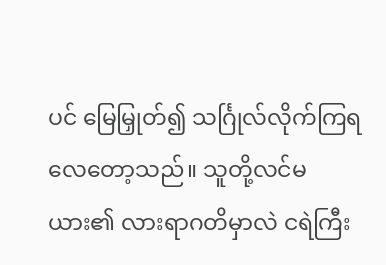ပင် မြေမြှုတ်၍ သင်္ဂြုလ်လိုက်ကြရလေတော့သည်။ သူတို့လင်မယား၏ လားရာဂတိမှာလဲ ငရဲကြီး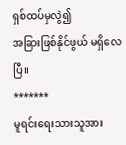ရှစ်ထပ်မှလွဲ၍
အခြားဖြစ်နိုင်ဖွယ် မရှိလေပြီ။
*******
မူရင်းရေးသားသူအား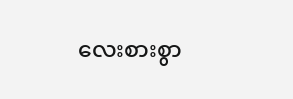လေးစားစွာ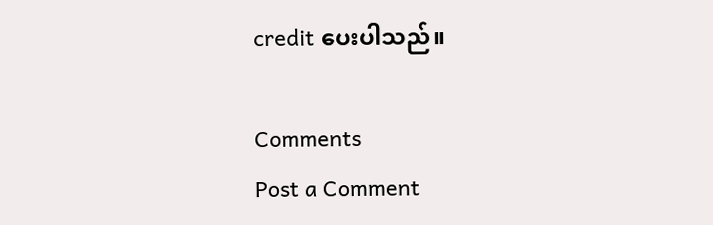credit ပေးပါသည်။

Comments
Post a Comment